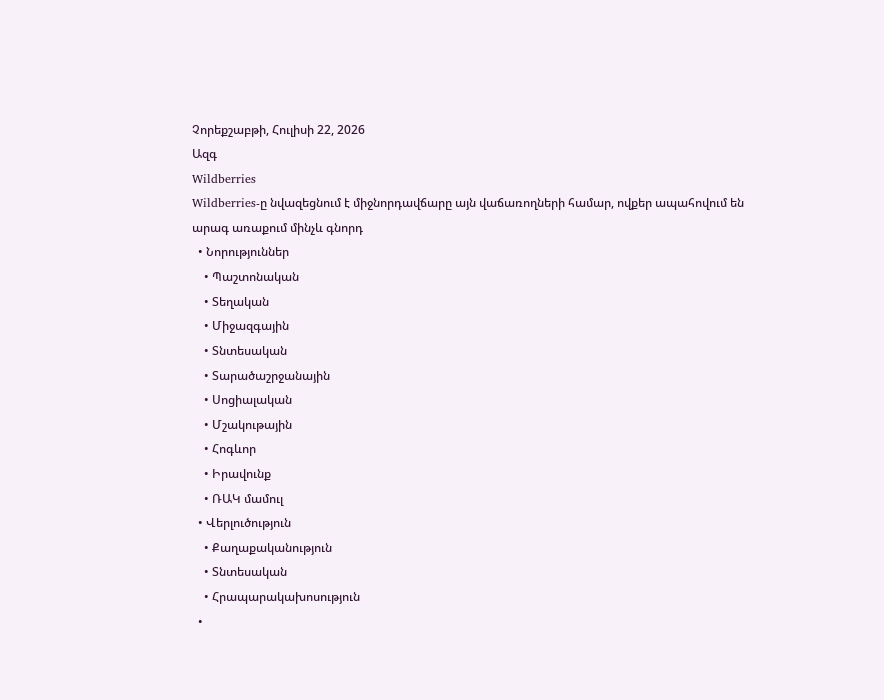Չորեքշաբթի, Հուլիսի 22, 2026
Ազգ
Wildberries
Wildberries-ը նվազեցնում է միջնորդավճարը այն վաճառողների համար, ովքեր ապահովում են արագ առաքում մինչև գնորդ
  • Նորություններ
    • Պաշտոնական
    • Տեղական
    • Միջազգային
    • Տնտեսական
    • Տարածաշրջանային
    • Սոցիալական
    • Մշակութային
    • Հոգևոր
    • Իրավունք
    • ՌԱԿ մամուլ
  • Վերլուծություն
    • Քաղաքականություն
    • Տնտեսական
    • Հրապարակախոսություն
  •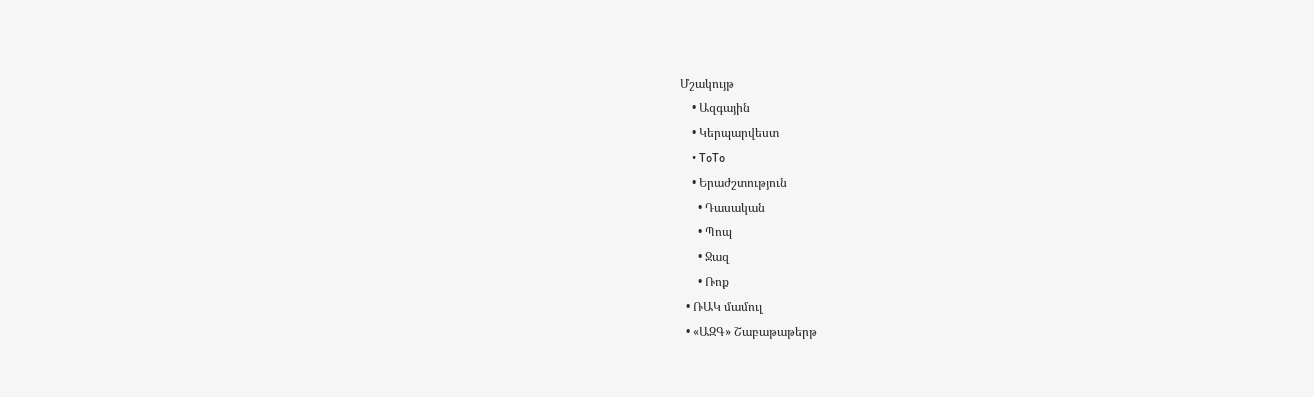Մշակույթ
    • Ազգային
    • Կերպարվեստ
    • ToTo
    • Երաժշտություն
      • Դասական
      • Պոպ
      • Ջազ
      • Ռոք
  • ՌԱԿ մամուլ
  • «ԱԶԳ» Շաբաթաթերթ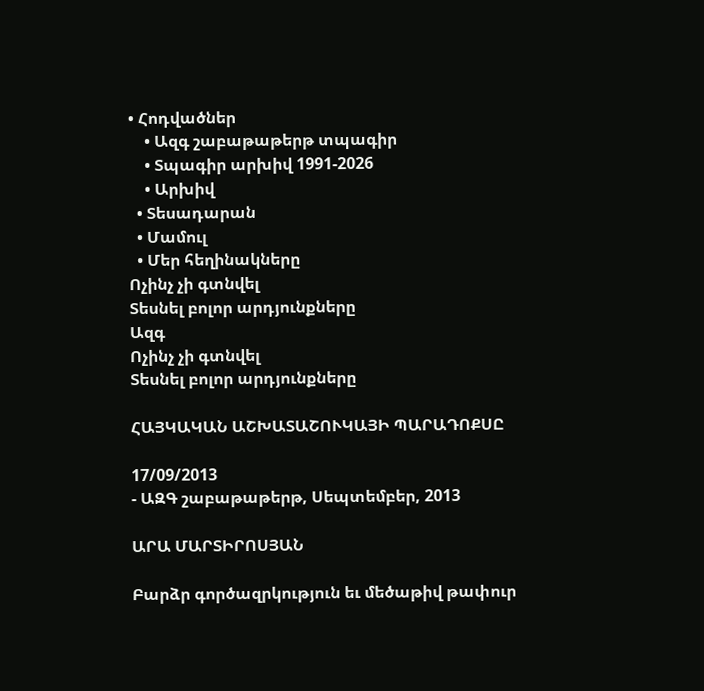• Հոդվածներ
    • Ազգ շաբաթաթերթ տպագիր
    • Տպագիր արխիվ 1991-2026
    • Արխիվ
  • Տեսադարան
  • Մամուլ
  • Մեր հեղինակները
Ոչինչ չի գտնվել
Տեսնել բոլոր արդյունքները
Ազգ
Ոչինչ չի գտնվել
Տեսնել բոլոր արդյունքները

ՀԱՅԿԱԿԱՆ ԱՇԽԱՏԱՇՈՒԿԱՅԻ ՊԱՐԱԴՈՔՍԸ

17/09/2013
- ԱԶԳ շաբաթաթերթ, Սեպտեմբեր, 2013

ԱՐԱ ՄԱՐՏԻՐՈՍՅԱՆ

Բարձր գործազրկություն եւ մեծաթիվ թափուր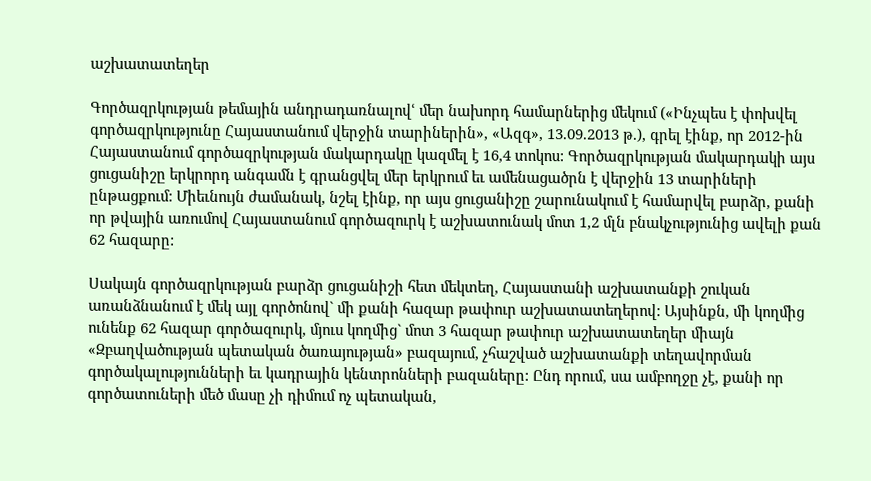աշխատատեղեր

Գործազրկության թեմային անդրադառնալովՙ մեր նախորդ համարներից մեկում («Ինչպես է փոխվել գործազրկությունը Հայաստանում վերջին տարիներին», «Ազգ», 13.09.2013 թ.), գրել էինք, որ 2012-ին Հայաստանում գործազրկության մակարդակը կազմել է 16,4 տոկոս: Գործազրկության մակարդակի այս ցուցանիշը երկրորդ անգամն է գրանցվել մեր երկրում եւ ամենացածրն է վերջին 13 տարիների ընթացքում: Միեւնույն ժամանակ, նշել էինք, որ այս ցուցանիշը շարունակում է համարվել բարձր, քանի որ թվային առումով Հայաստանում գործազուրկ է աշխատունակ մոտ 1,2 մլն բնակչությունից ավելի քան 62 հազարը:

Սակայն գործազրկության բարձր ցուցանիշի հետ մեկտեղ, Հայաստանի աշխատանքի շուկան առանձնանում է մեկ այլ գործոնով` մի քանի հազար թափուր աշխատատեղերով: Այսինքն, մի կողմից ունենք 62 հազար գործազուրկ, մյուս կողմից` մոտ 3 հազար թափուր աշխատատեղեր միայն «Զբաղվածության պետական ծառայության» բազայում, չհաշված աշխատանքի տեղավորման գործակալությունների եւ կադրային կենտրոնների բազաները: Ընդ որում, սա ամբողջը չէ, քանի որ գործատուների մեծ մասը չի դիմում ոչ պետական,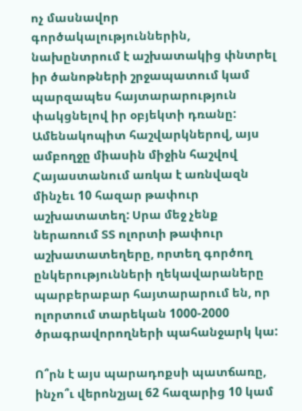ոչ մասնավոր գործակալություններին, նախընտրում է աշխատակից փնտրել իր ծանոթների շրջապատում կամ պարզապես հայտարարություն փակցնելով իր օբյեկտի դռանը: Ամենակոպիտ հաշվարկներով, այս ամբողջը միասին միջին հաշվով Հայաստանում առկա է առնվազն մինչեւ 10 հազար թափուր աշխատատեղ: Սրա մեջ չենք ներառում ՏՏ ոլորտի թափուր աշխատատեղերը, որտեղ գործող ընկերությունների ղեկավարաները պարբերաբար հայտարարում են, որ ոլորտում տարեկան 1000-2000 ծրագրավորողների պահանջարկ կա:

Ո՞րն է այս պարադոքսի պատճառը, ինչո՞ւ վերոնշյալ 62 հազարից 10 կամ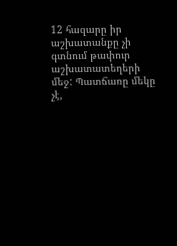12 հազարը իր աշխատանքը չի գտնում թափուր աշխատատեղերի մեջ: Պատճառը մեկը չէ,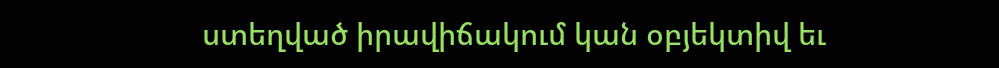ստեղված իրավիճակում կան օբյեկտիվ եւ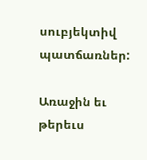սուբյեկտիվ պատճառներ:

Առաջին եւ թերեւս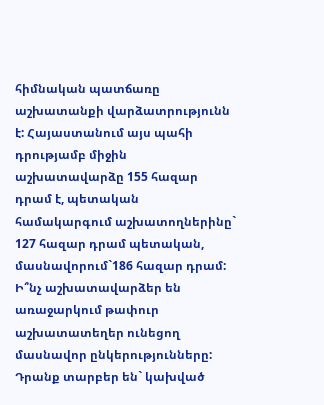հիմնական պատճառը աշխատանքի վարձատրությունն է: Հայաստանում այս պահի դրությամբ միջին աշխատավարձը 155 հազար դրամ է, պետական համակարգում աշխատողներինը` 127 հազար դրամ պետական, մասնավորում`186 հազար դրամ: Ի՞նչ աշխատավարձեր են առաջարկում թափուր աշխատատեղեր ունեցող մասնավոր ընկերությունները: Դրանք տարբեր են` կախված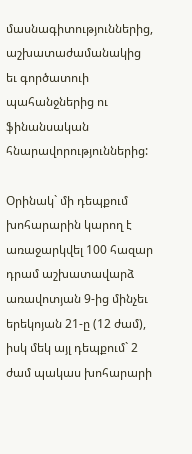մասնագիտություններից, աշխատաժամանակից եւ գործատուի պահանջներից ու ֆինանսական հնարավորություններից:

Օրինակ` մի դեպքում խոհարարին կարող է առաջարկվել 100 հազար դրամ աշխատավարձ առավոտյան 9-ից մինչեւ երեկոյան 21-ը (12 ժամ), իսկ մեկ այլ դեպքում` 2 ժամ պակաս խոհարարի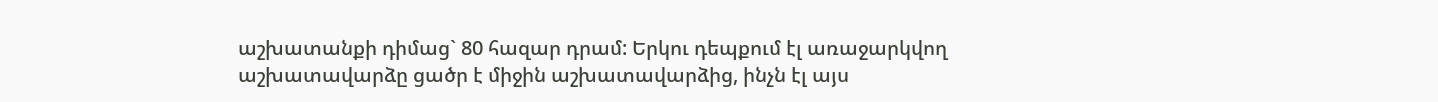աշխատանքի դիմաց` 80 հազար դրամ: Երկու դեպքում էլ առաջարկվող աշխատավարձը ցածր է միջին աշխատավարձից, ինչն էլ այս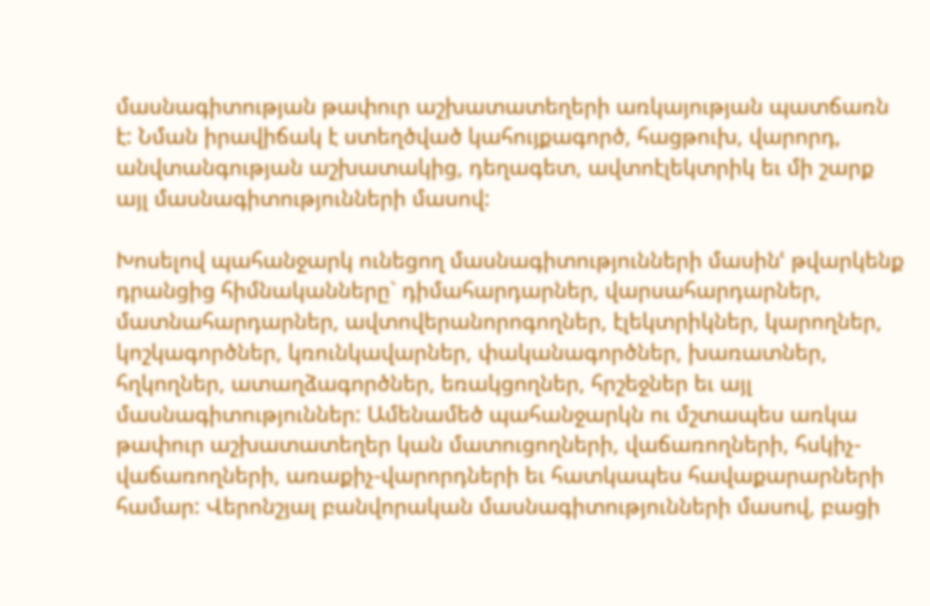մասնագիտության թափուր աշխատատեղերի առկայության պատճառն է: Նման իրավիճակ է ստեղծված կահույքագործ, հացթուխ, վարորդ, անվտանգության աշխատակից, դեղագետ, ավտոէլեկտրիկ եւ մի շարք այլ մասնագիտությունների մասով:

Խոսելով պահանջարկ ունեցող մասնագիտությունների մասինՙ թվարկենք դրանցից հիմնականները` դիմահարդարներ, վարսահարդարներ, մատնահարդարներ, ավտովերանորոգողներ, էլեկտրիկներ, կարողներ, կոշկագործներ, կռունկավարներ, փականագործներ, խառատներ, հղկողներ, ատաղձագործներ, եռակցողներ, հրշեջներ եւ այլ մասնագիտություններ: Ամենամեծ պահանջարկն ու մշտապես առկա թափուր աշխատատեղեր կան մատուցողների, վաճառողների, հսկիչ-վաճառողների, առաքիչ-վարորդների եւ հատկապես հավաքարարների համար: Վերոնշյալ բանվորական մասնագիտությունների մասով, բացի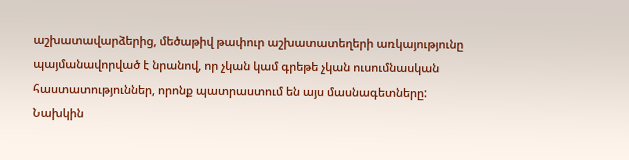աշխատավարձերից, մեծաթիվ թափուր աշխատատեղերի առկայությունը պայմանավորված է նրանով, որ չկան կամ գրեթե չկան ուսումնասկան հաստատություններ, որոնք պատրաստում են այս մասնագետները: Նախկին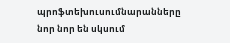պրոֆտեխուսումնարանները նոր նոր են սկսում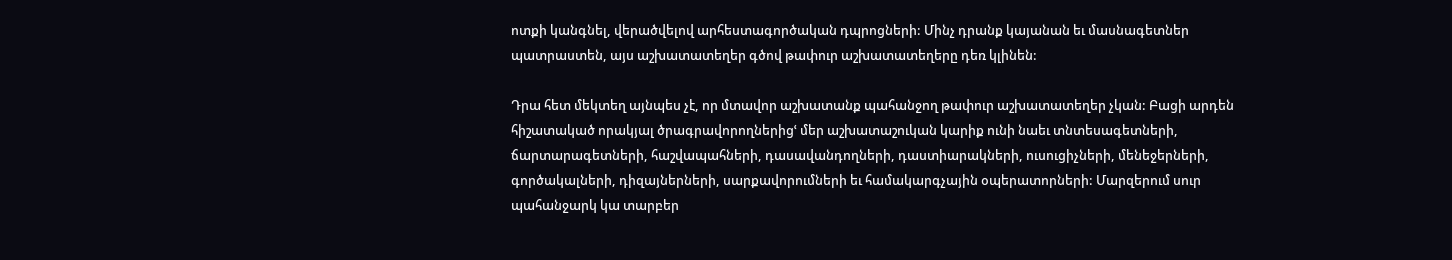ոտքի կանգնել, վերածվելով արհեստագործական դպրոցների: Մինչ դրանք կայանան եւ մասնագետներ պատրաստեն, այս աշխատատեղեր գծով թափուր աշխատատեղերը դեռ կլինեն:

Դրա հետ մեկտեղ այնպես չէ, որ մտավոր աշխատանք պահանջող թափուր աշխատատեղեր չկան: Բացի արդեն հիշատակած որակյալ ծրագրավորողներիցՙ մեր աշխատաշուկան կարիք ունի նաեւ տնտեսագետների, ճարտարագետների, հաշվապահների, դասավանդողների, դաստիարակների, ուսուցիչների, մենեջերների, գործակալների, դիզայներների, սարքավորումների եւ համակարգչային օպերատորների: Մարզերում սուր պահանջարկ կա տարբեր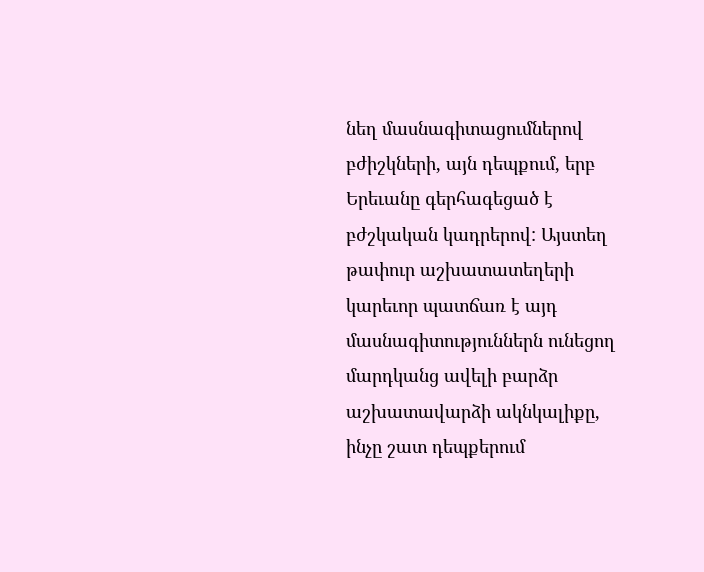նեղ մասնագիտացումներով բժիշկների, այն դեպքում, երբ Երեւանը գերհագեցած է բժշկական կադրերով: Այստեղ թափուր աշխատատեղերի կարեւոր պատճառ է այդ մասնագիտություններն ունեցող մարդկանց ավելի բարձր աշխատավարձի ակնկալիքը, ինչը շատ դեպքերում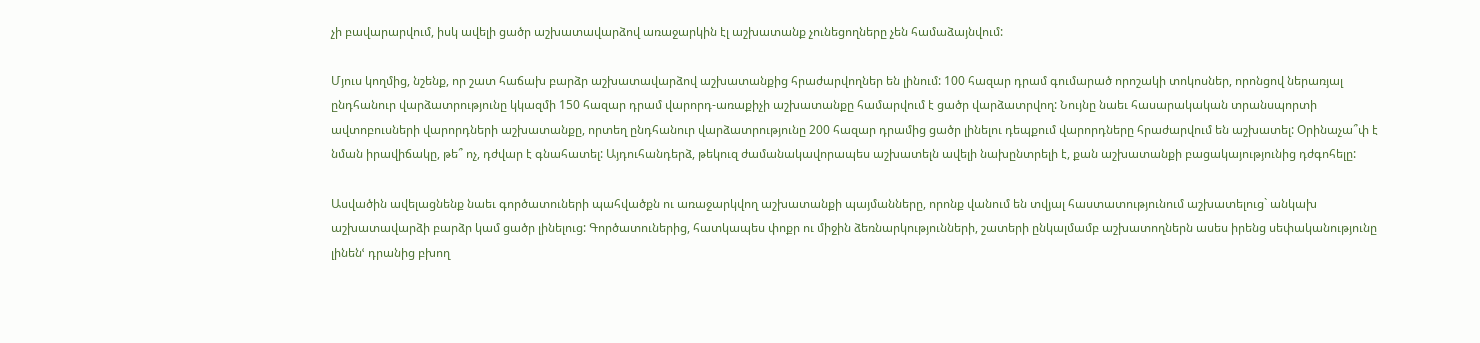չի բավարարվում, իսկ ավելի ցածր աշխատավարձով առաջարկին էլ աշխատանք չունեցողները չեն համաձայնվում:

Մյուս կողմից, նշենք, որ շատ հաճախ բարձր աշխատավարձով աշխատանքից հրաժարվողներ են լինում: 100 հազար դրամ գումարած որոշակի տոկոսներ, որոնցով ներառյալ ընդհանուր վարձատրությունը կկազմի 150 հազար դրամ վարորդ-առաքիչի աշխատանքը համարվում է ցածր վարձատրվող: Նույնը նաեւ հասարակական տրանսպորտի ավտոբուսների վարորդների աշխատանքը, որտեղ ընդհանուր վարձատրությունը 200 հազար դրամից ցածր լինելու դեպքում վարորդները հրաժարվում են աշխատել: Օրինաչա՞փ է նման իրավիճակը, թե՞ ոչ, դժվար է գնահատել: Այդուհանդերձ, թեկուզ ժամանակավորապես աշխատելն ավելի նախընտրելի է, քան աշխատանքի բացակայությունից դժգոհելը:

Ասվածին ավելացնենք նաեւ գործատուների պահվածքն ու առաջարկվող աշխատանքի պայմանները, որոնք վանում են տվյալ հաստատությունում աշխատելուց` անկախ աշխատավարձի բարձր կամ ցածր լինելուց: Գործատուներից, հատկապես փոքր ու միջին ձեռնարկությունների, շատերի ընկալմամբ աշխատողներն ասես իրենց սեփականությունը լինենՙ դրանից բխող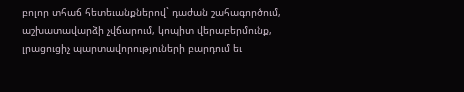բոլոր տհաճ հետեւանքներով` դաժան շահագործում, աշխատավարձի չվճարում, կոպիտ վերաբերմունք, լրացուցիչ պարտավորություների բարդում եւ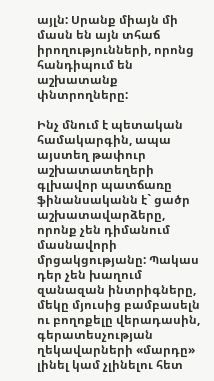այլն: Սրանք միայն մի մասն են այն տհաճ իրողությունների, որոնց հանդիպում են աշխատանք փնտրողները:

Ինչ մնում է պետական համակարգին, ապա այստեղ թափուր աշխատատեղերի գլխավոր պատճառը ֆինանսականն է` ցածր աշխատավարձերը, որոնք չեն դիմանում մասնավորի մրցակցությանը: Պակաս դեր չեն խաղում զանազան ինտրիգները, մեկը մյուսից բամբասելն ու բողոքելը վերադասին, գերատեսչության ղեկավարների «մարդը» լինել կամ չլինելու հետ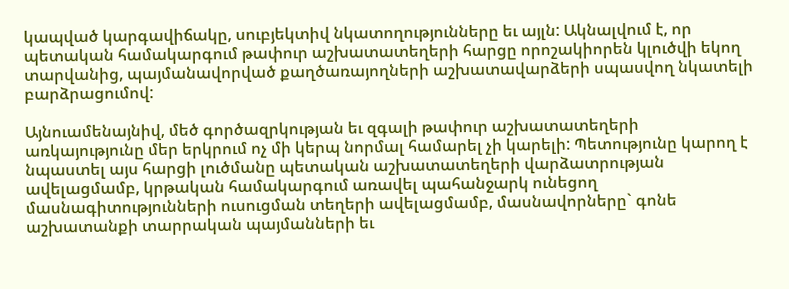կապված կարգավիճակը, սուբյեկտիվ նկատողությունները եւ այլն: Ակնալվում է, որ պետական համակարգում թափուր աշխատատեղերի հարցը որոշակիորեն կլուծվի եկող տարվանից, պայմանավորված քաղծառայողների աշխատավարձերի սպասվող նկատելի բարձրացումով:

Այնուամենայնիվ, մեծ գործազրկության եւ զգալի թափուր աշխատատեղերի առկայությունը մեր երկրում ոչ մի կերպ նորմալ համարել չի կարելի: Պետությունը կարող է նպաստել այս հարցի լուծմանը պետական աշխատատեղերի վարձատրության ավելացմամբ, կրթական համակարգում առավել պահանջարկ ունեցող մասնագիտությունների ուսուցման տեղերի ավելացմամբ, մասնավորները` գոնե աշխատանքի տարրական պայմանների եւ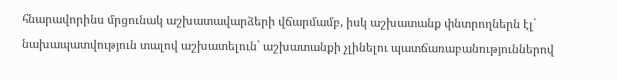հնարավորինս մրցունակ աշխատավարձերի վճարմամբ, իսկ աշխատանք փնտրողներն էլ` նախապատվություն տալով աշխատելուն` աշխատանքի չլինելու պատճառաբանություններով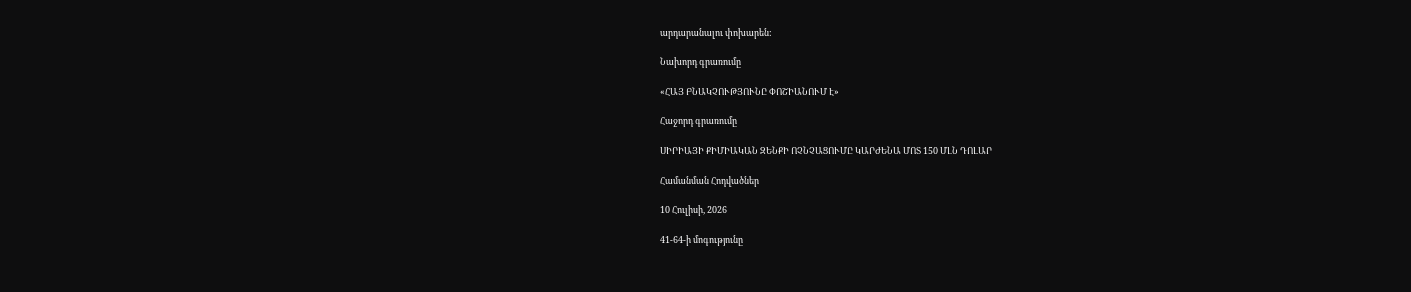արդարանալու փոխարեն:

Նախորդ գրառումը

«ՀԱՅ ԲՆԱԿՉՈՒԹՅՈՒՆԸ ՓՈՇԻԱՆՈՒՄ Է»

Հաջորդ գրառումը

ՍԻՐԻԱՅԻ ՔԻՄԻԱԿԱՆ ԶԵՆՔԻ ՈՉՆՉԱՑՈՒՄԸ ԿԱՐԺԵՆԱ ՄՈՏ 150 ՄԼՆ ԴՈԼԱՐ

Համանման Հոդվածներ

10 Հուլիսի, 2026

41-64-ի մոգությունը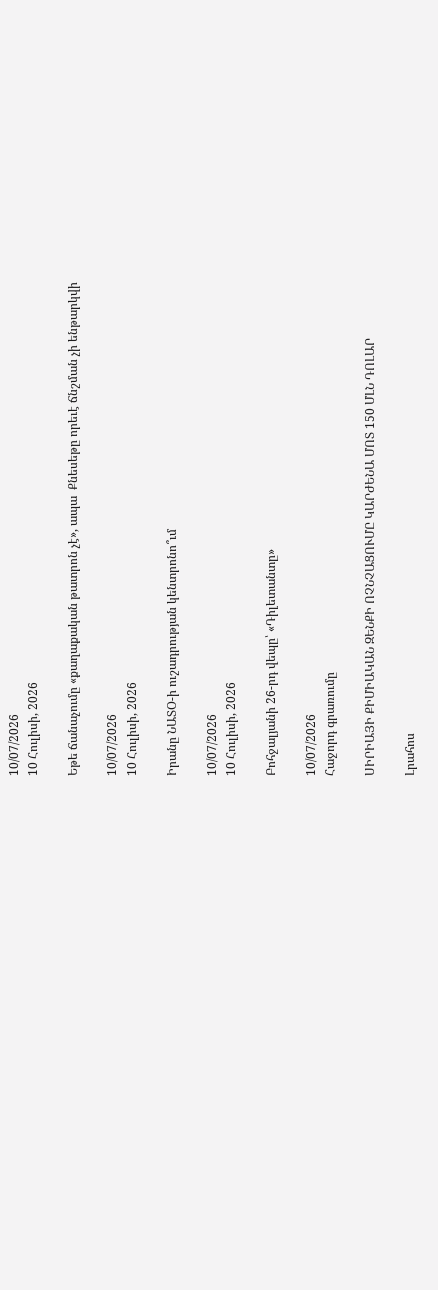10/07/2026
10 Հուլիսի, 2026

Եթե ճանաչումը «քաղաքական թատրոն չէ», ապա  Քնեսեթը որեւէ ճնշման չի ենթարկվի

10/07/2026
10 Հուլիսի, 2026

Իրանը ՆԱՏՕ-ի ուշադրության կենտրոնո՞ւմ

10/07/2026
10 Հուլիսի, 2026

Բոհջալյանի 26-րդ վեպը՝ «Դիլետանտը»

10/07/2026
Հաջորդ գրառումը

ՍԻՐԻԱՅԻ ՔԻՄԻԱԿԱՆ ԶԵՆՔԻ ՈՉՆՉԱՑՈՒՄԸ ԿԱՐԺԵՆԱ ՄՈՏ 150 ՄԼՆ ԴՈԼԱՐ

Լրահոս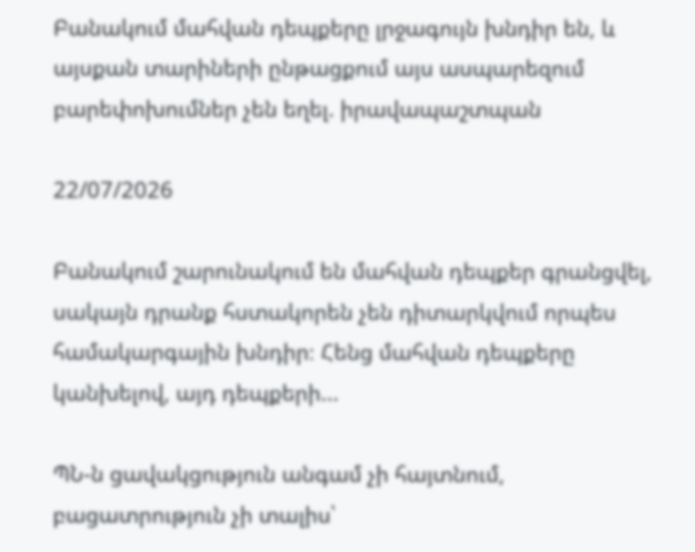Բանակում մահվան դեպքերը լրջագույն խնդիր են, և այսքան տարիների ընթացքում այս ասպարեզում բարեփոխումներ չեն եղել. իրավապաշտպան

22/07/2026

Բանակում շարունակում են մահվան դեպքեր գրանցվել, սակայն դրանք հստակորեն չեն դիտարկվում որպես համակարգային խնդիր։ Հենց մահվան դեպքերը կանխելով, այդ դեպքերի...

ՊՆ-ն ցավակցություն անգամ չի հայտնում, բացատրություն չի տալիս՝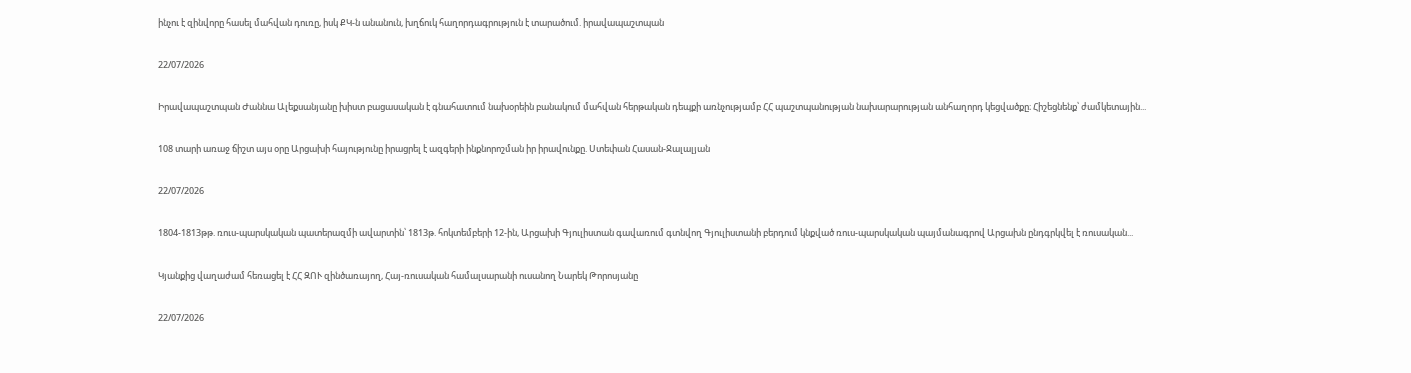ինչու է զինվորը հասել մահվան դուռը, իսկ ՔԿ-ն անանուն, խղճուկ հաղորդագրություն է տարածում. իրավապաշտպան

22/07/2026

Իրավապաշտպան Ժաննա Ալեքսանյանը խիստ բացասական է գնահատում նախօրեին բանակում մահվան հերթական դեպքի առնչությամբ ՀՀ պաշտպանության նախարարության անհաղորդ կեցվածքը։ Հիշեցնենք՝ ժամկետային...

108 տարի առաջ ճիշտ այս օրը Արցախի հայությունը իրացրել է ազգերի ինքնորոշման իր իրավունքը. Ստեփան Հասան-Ջալալյան

22/07/2026

1804-1813թթ. ռուս-պարսկական պատերազմի ավարտին՝ 1813թ. հոկտեմբերի 12-ին, Արցախի Գյուլիստան գավառում գտնվող Գյուլիստանի բերդում կնքված ռուս-պարսկական պայմանագրով Արցախն ընդգրկվել է ռուսական...

Կյանքից վաղաժամ հեռացել է ՀՀ ԶՈՒ զինծառայող, Հայ-ռուսական համալսարանի ուսանող Նարեկ Թորոսյանը

22/07/2026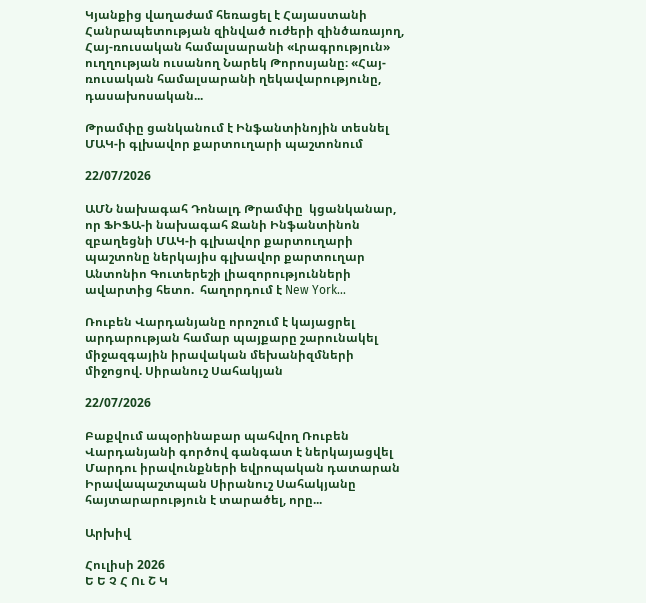Կյանքից վաղաժամ հեռացել է Հայաստանի Հանրապետության զինված ուժերի զինծառայող, Հայ-ռուսական համալսարանի «Լրագրություն» ուղղության ուսանող Նարեկ Թորոսյանը։ «Հայ-ռուսական համալսարանի ղեկավարությունը, դասախոսական...

Թրամփը ցանկանում է Ինֆանտինոյին տեսնել ՄԱԿ-ի գլխավոր քարտուղարի պաշտոնում

22/07/2026

ԱՄՆ նախագահ Դոնալդ Թրամփը  կցանկանար, որ ՖԻՖԱ-ի նախագահ Ջանի Ինֆանտինոն զբաղեցնի ՄԱԿ-ի գլխավոր քարտուղարի պաշտոնը ներկայիս գլխավոր քարտուղար Անտոնիո Գուտերեշի լիազորությունների ավարտից հետո.  հաղորդում է New York...

Ռուբեն Վարդանյանը որոշում է կայացրել արդարության համար պայքարը շարունակել միջազգային իրավական մեխանիզմների միջոցով. Սիրանուշ Սահակյան

22/07/2026

Բաքվում ապօրինաբար պահվող Ռուբեն Վարդանյանի գործով գանգատ է ներկայացվել Մարդու իրավունքների եվրոպական դատարան Իրավապաշտպան Սիրանուշ Սահակյանը հայտարարություն է տարածել, որը...

Արխիվ

Հուլիսի 2026
Ե Ե Չ Հ Ու Շ Կ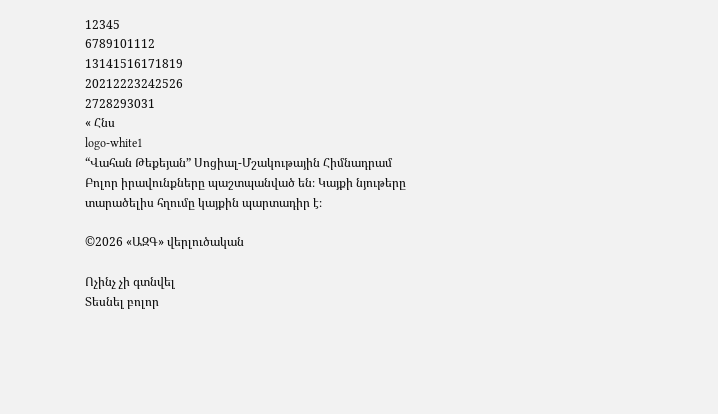12345
6789101112
13141516171819
20212223242526
2728293031
« Հնս
logo-white1
“Վահան Թեքեյան” Սոցիալ-Մշակութային Հիմնադրամ
Բոլոր իրավունքները պաշտպանված են։ Կայքի նյութերը տարածելիս հղումը կայքին պարտադիր է։

©2026 «ԱԶԳ» վերլուծական

Ոչինչ չի գտնվել
Տեսնել բոլոր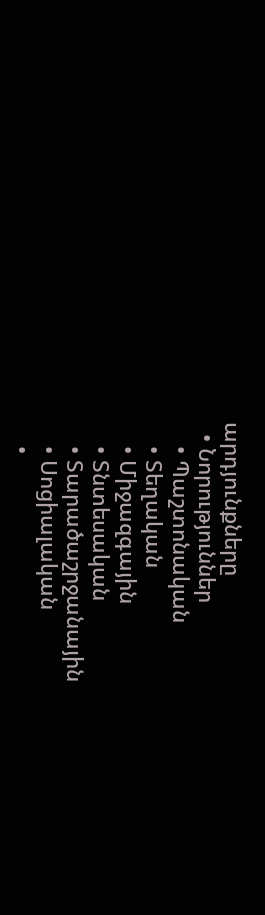արդյունքները
  • Նորություններ
    • Պաշտոնական
    • Տեղական
    • Միջազգային
    • Տնտեսական
    • Տարածաշրջանային
    • Սոցիալական
    •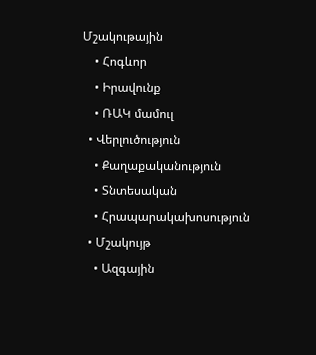Մշակութային
    • Հոգևոր
    • Իրավունք
    • ՌԱԿ մամուլ
  • Վերլուծություն
    • Քաղաքականություն
    • Տնտեսական
    • Հրապարակախոսություն
  • Մշակույթ
    • Ազգային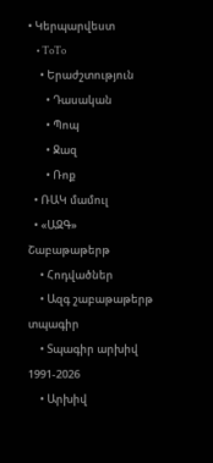• Կերպարվեստ
    • ToTo
    • Երաժշտություն
      • Դասական
      • Պոպ
      • Ջազ
      • Ռոք
  • ՌԱԿ մամուլ
  • «ԱԶԳ» Շաբաթաթերթ
    • Հոդվածներ
    • Ազգ շաբաթաթերթ տպագիր
    • Տպագիր արխիվ 1991-2026
    • Արխիվ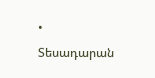• Տեսադարան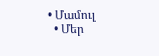• Մամուլ
  • Մեր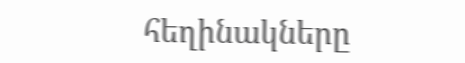հեղինակները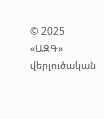© 2025 «ԱԶԳ» վերլուծական